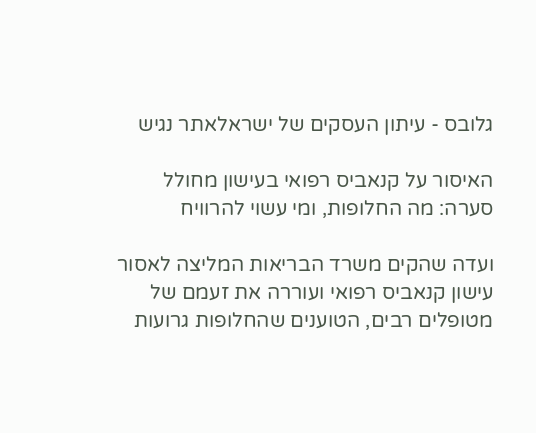גלובס - עיתון העסקים של ישראלאתר נגיש

האיסור על קנאביס רפואי בעישון מחולל סערה: מה החלופות, ומי עשוי להרוויח

ועדה שהקים משרד הבריאות המליצה לאסור עישון קנאביס רפואי ועוררה את זעמם של מטופלים רבים, הטוענים שהחלופות גרועות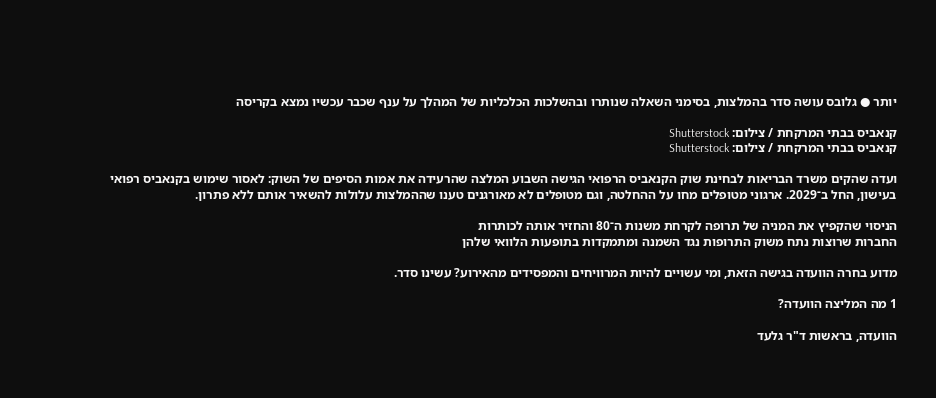יותר ● גלובס עושה סדר בהמלצות, בסימני השאלה שנותרו ובהשלכות הכלכליות של המהלך על ענף שכבר עכשיו נמצא בקריסה

קנאביס בבתי המרקחת / צילום: Shutterstock
קנאביס בבתי המרקחת / צילום: Shutterstock

ועדה שהקים משרד הבריאות לבחינת שוק הקנאביס הרפואי הגישה השבוע המלצה שהרעידה את אמות הסיפים של השוק: לאסור שימוש בקנאביס רפואי בעישון, החל ב־2029. ארגוני מטופלים מחו על ההחלטה, וגם מטופלים לא מאורגנים טענו שההמלצות עלולות להשאיר אותם ללא פתרון.

הניסוי שהקפיץ את המניה של תרופה לקרחת משנות ה־80 והחזיר אותה לכותרות
החברות שרוצות נתח משוק התרופות נגד השמנה ומתמקדות בתופעות הלוואי שלהן

מדוע בחרה הוועדה בגישה הזאת, ומי עשויים להיות המרוויחים והמפסידים מהאירוע? עשינו סדר.

1 מה המליצה הוועדה?

הוועדה, בראשות ד"ר גלעד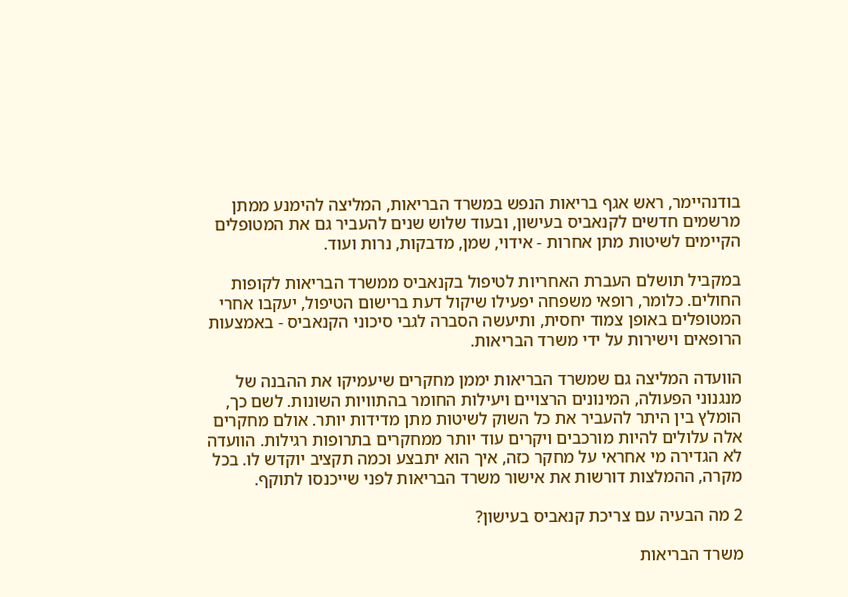בודנהיימר, ראש אגף בריאות הנפש במשרד הבריאות, המליצה להימנע ממתן מרשמים חדשים לקנאביס בעישון, ובעוד שלוש שנים להעביר גם את המטופלים הקיימים לשיטות מתן אחרות - אידוי, שמן, מדבקות, נרות ועוד.

במקביל תושלם העברת האחריות לטיפול בקנאביס ממשרד הבריאות לקופות החולים. כלומר, רופאי משפחה יפעילו שיקול דעת ברישום הטיפול, יעקבו אחרי המטופלים באופן צמוד יחסית, ותיעשה הסברה לגבי סיכוני הקנאביס - באמצעות הרופאים וישירות על ידי משרד הבריאות.

הוועדה המליצה גם שמשרד הבריאות יממן מחקרים שיעמיקו את ההבנה של מנגנוני הפעולה, המינונים הרצויים ויעילות החומר בהתוויות השונות. לשם כך, הומלץ בין היתר להעביר את כל השוק לשיטות מתן מדידות יותר. אולם מחקרים אלה עלולים להיות מורכבים ויקרים עוד יותר ממחקרים בתרופות רגילות. הוועדה לא הגדירה מי אחראי על מחקר כזה, איך הוא יתבצע וכמה תקציב יוקדש לו. בכל מקרה, ההמלצות דורשות את אישור משרד הבריאות לפני שייכנסו לתוקף.

2 מה הבעיה עם צריכת קנאביס בעישון?

משרד הבריאות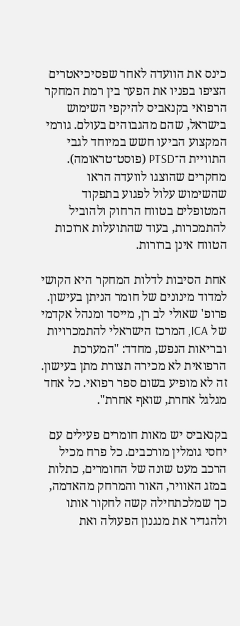כינס את הוועדה לאחר שפסיכיאטרים הציפו בפניו את הפער בין רמת המחקר הרפואי בקנאביס להיקפי השימוש בישראל, שהם מהגבוהים בעולם. גורמי המקצוע הביעו חשש במיוחד לגבי התוויית ה־PTSD (פוסט־טראומה). מחקרים שהוצגו לוועדה הראו שהשימוש עלול לפגוע בתפקוד המטופלים בטווח הרחוק ולהוביל להתמכרות, בעוד שהתועלות ארוכות הטווח אינן ברורות.

אחת הסיבות לדלות המחקר היא הקושי למדוד מינונים של חומר הניתן בעישון. פרופ' שאולי לב רן, מייסד ומנהל אקדמי של ICA, המרכז הישראלי להתמכרויות ובריאות הנפש, מחדד: "המערכת הרפואית לא מכירה תצורת מתן בעישון. זה לא מופיע בשום ספר רפואי. כל אחד מגלגל אחרת, שואף אחרת".

בקנאביס יש מאות חומרים פעילים עם יחסי גומלין מורכבים. כל פרח מכיל הרכב מעט שונה של החומרים, כתלות במזג האוויר, האור והמרחק מהאדמה, כך שמלכתחילה קשה לחקור אותו ולהגדיר את מנגנון הפעולה ואת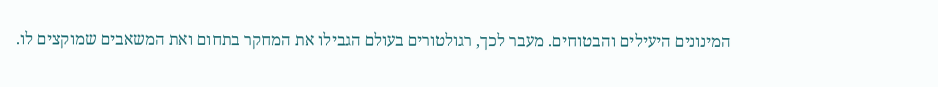המינונים היעילים והבטוחים. מעבר לכך, רגולטורים בעולם הגבילו את המחקר בתחום ואת המשאבים שמוקצים לו.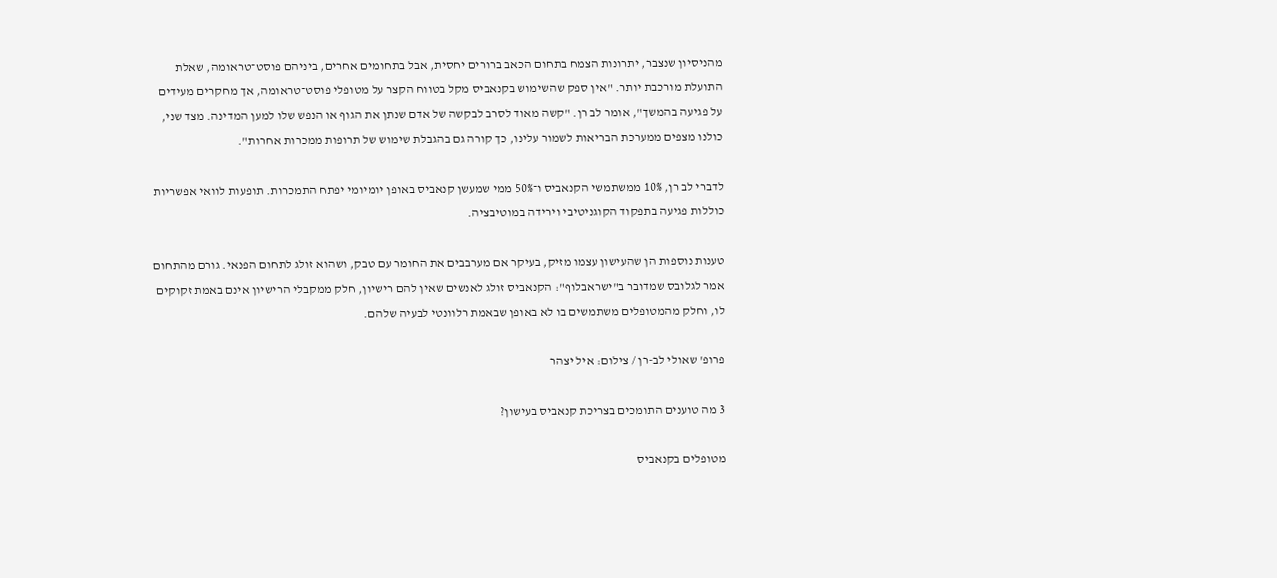מהניסיון שנצבר, יתרונות הצמח בתחום הכאב ברורים יחסית, אבל בתחומים אחרים, ביניהם פוסט־טראומה, שאלת התועלת מורכבת יותר. "אין ספק שהשימוש בקנאביס מקל בטווח הקצר על מטופלי פוסט־טראומה, אך מחקרים מעידים על פגיעה בהמשך", אומר לב רן. "קשה מאוד לסרב לבקשה של אדם שנתן את הגוף או הנפש שלו למען המדינה. מצד שני, כולנו מצפים ממערכת הבריאות לשמור עלינו, כך קורה גם בהגבלת שימוש של תרופות ממכרות אחרות".

לדברי לב רן, 10% ממשתמשי הקנאביס ו־50% ממי שמעשן קנאביס באופן יומיומי יפתח התמכרות. תופעות לוואי אפשריות כוללות פגיעה בתפקוד הקוגניטיבי וירידה במוטיבציה.

טענות נוספות הן שהעישון עצמו מזיק, בעיקר אם מערבבים את החומר עם טבק, ושהוא זולג לתחום הפנאי. גורם מהתחום אמר לגלובס שמדובר ב"ישראבלוף": הקנאביס זולג לאנשים שאין להם רישיון, חלק ממקבלי הרישיון אינם באמת זקוקים לו, וחלק מהמטופלים משתמשים בו לא באופן שבאמת רלוונטי לבעיה שלהם.

פרופ' שאולי לב-רן / צילום: איל יצהר

3 מה טוענים התומכים בצריכת קנאביס בעישון?

מטופלים בקנאביס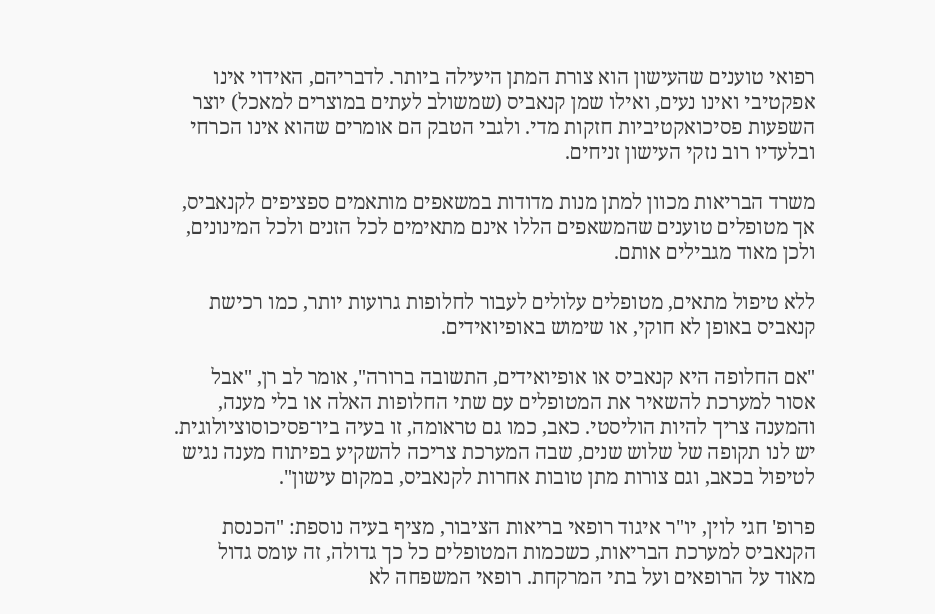רפואי טוענים שהעישון הוא צורת המתן היעילה ביותר. לדבריהם, האידוי אינו אפקטיבי ואינו נעים, ואילו שמן קנאביס (שמשולב לעתים במוצרים למאכל) יוצר השפעות פסיכואקטיביות חזקות מדי. ולגבי הטבק הם אומרים שהוא אינו הכרחי ובלעדיו רוב נזקי העישון זניחים.

משרד הבריאות מכוון למתן מנות מדודות במשאפים מותאמים ספציפים לקנאביס, אך מטופלים טוענים שהמשאפים הללו אינם מתאימים לכל הזנים ולכל המינונים, ולכן מאוד מגבילים אותם.

ללא טיפול מתאים, מטופלים עלולים לעבור לחלופות גרועות יותר, כמו רכישת קנאביס באופן לא חוקי, או שימוש באופיואידים.

"אם החלופה היא קנאביס או אופיואידים, התשובה ברורה", אומר לב רן, "אבל אסור למערכת להשאיר את המטופלים עם שתי החלופות האלה או בלי מענה, והמענה צריך להיות הוליסטי. כאב, כמו גם טראומה, זו בעיה ביו־פסיכוסוציולוגית. יש לנו תקופה של שלוש שנים, שבה המערכת צריכה להשקיע בפיתוח מענה נגיש לטיפול בכאב, וגם צורות מתן טובות אחרות לקנאביס, במקום עישון".

פרופ' חגי לוין, יו"ר איגוד רופאי בריאות הציבור, מציף בעיה נוספת: "הכנסת הקנאביס למערכת הבריאות, כשכמות המטופלים כל כך גדולה, זה עומס גדול מאוד על הרופאים ועל בתי המרקחת. רופאי המשפחה לא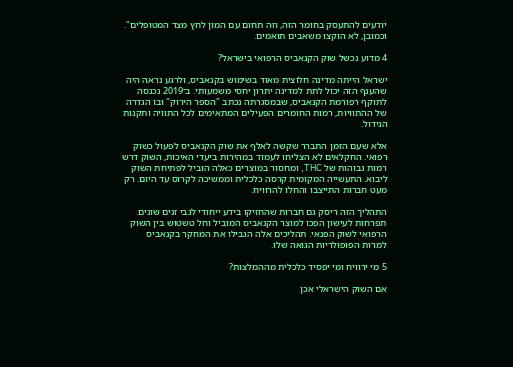יודעים להתעסק בחומר הזה, וזה תחום עם המון לחץ מצד המטופלים". וכמובן, לא הוקצו משאבים תואמים.

4 מדוע נכשל שוק הקנאביס הרפואי בישראל?

ישראל הייתה מדינה חלוצית מאוד בשימוש בקנאביס, ולרגע נראה היה שהענף הזה יכול לתת למדינה יתרון יחסי משמעותי. ב־2019 נכנסה לתוקף רפורמת הקנאביס, שבמסגרתה נכתב "הספר הירוק" ובו הגדרה של ההתוויות, רמות החומרים הפעילים המתאימים לכל התוויה ותקנות הגידול.

אלא שעם הזמן התברר שקשה לאלף את שוק הקנאביס לפעול כשוק רפואי. החקלאים לא הצליחו לעמוד במהירות ביעדי האיכות, השוק דרש רמות גבוהות של THC, ומחסור במוצרים כאלה הוביל לפתיחת השוק ליבוא. התעשייה המקומית קרסה כלכלית וממשיכה לקרוס עד היום. רק מעט חברות התייצבו והחלו להרוויח.

התהליך הזה ריסק גם חברות שהחזיקו בידע ייחודי לגבי זנים שונים. תפרחות לעישון הפכו למוצר הקנאביס המוביל וחל טשטוש בין השוק הרפואי לשוק הפנאי. תהליכים אלה הגבילו את המחקר בקנאביס למרות הפופולריות הגואה שלו.

5 מי ירוויח ומי יפסיד כלכלית מההמלצות?

אם השוק הישראלי אכן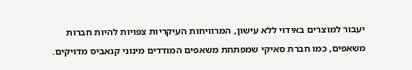יעבור למוצרים באידוי ללא עישון, המרוויחות העיקריות צפויות להיות חברות משאפים, כמו חברת סאיקי שמפתחת משאפים המודדים מינוני קנאביס מדויקים.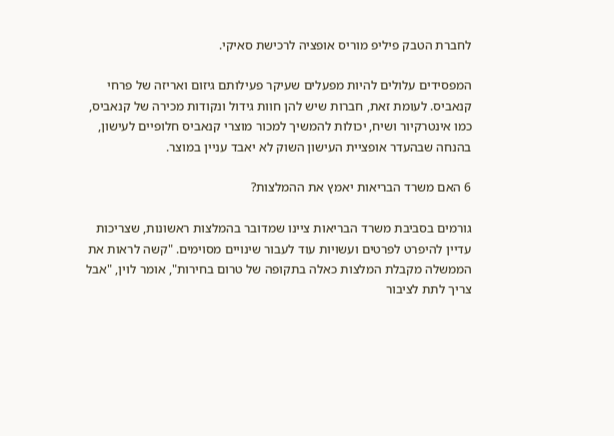לחברת הטבק פיליפ מוריס אופציה לרכישת סאיקי.

המפסידים עלולים להיות מפעלים שעיקר פעילותם גיזום ואריזה של פרחי קנאביס. לעומת זאת, חברות שיש להן חוות גידול ונקודות מכירה של קנאביס, כמו אינטרקיור ושיח, יכולות להמשיך למכור מוצרי קנאביס חלופיים לעישון, בהנחה שבהעדר אופציית העישון השוק לא יאבד עניין במוצר.

6 האם משרד הבריאות יאמץ את ההמלצות?

גורמים בסביבת משרד הבריאות ציינו שמדובר בהמלצות ראשונות, שצריכות עדיין להיפרט לפרטים ועשויות עוד לעבור שינויים מסוימים. "קשה לראות את הממשלה מקבלת המלצות כאלה בתקופה של טרום בחירות", אומר לוין, "אבל צריך לתת לציבור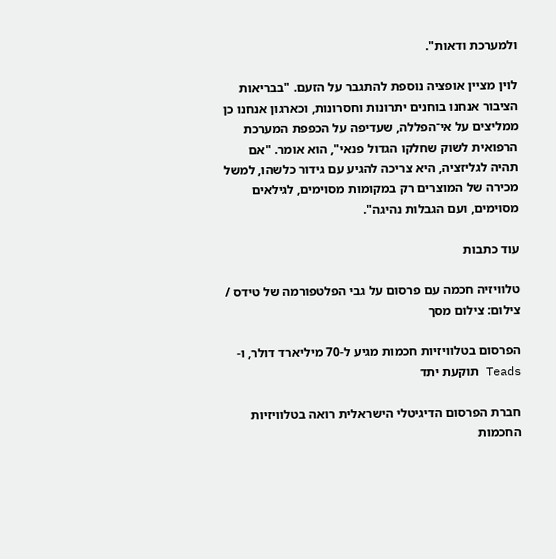ולמערכת ודאות".

לוין מציין אופציה נוספת להתגבר על הזעם. "בבריאות הציבור אנחנו בוחנים יתרונות וחסרונות, וכארגון אנחנו כן ממליצים על אי־הפללה, שעדיפה על הכפפת המערכת הרפואית לשוק שחלקו הגדול פנאי", הוא אומר. "אם תהיה לגליזציה, היא צריכה להגיע עם גידור כלשהו, למשל מכירה של המוצרים רק במקומות מסוימים, לגילאים מסוימים, ועם הגבלות נהיגה".

עוד כתבות

טלוויזיה חכמה עם פרסום על גבי הפלטפורמה של טידס / צילום: צילום מסך

הפרסום בטלוויזיות חכמות מגיע ל-70 מיליארד דולר, ו-Teads תוקעת יתד

חברת הפרסום הדיגיטלי הישראלית רואה בטלוויזיות החכמות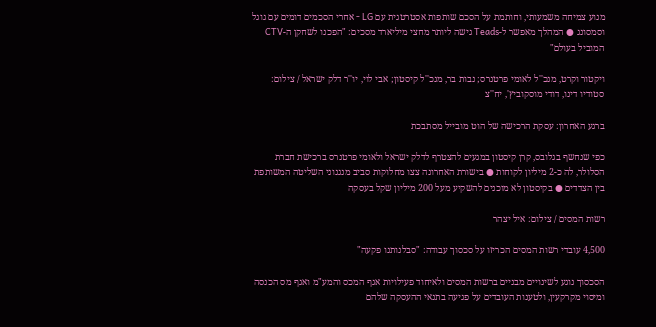מנוע צמיחה משמעותי, וחותמת על הסכם שותפות אסטרטגית עם LG - אחרי הסכמים דומים עם גוגל וסמסונג ● המהלך מאפשר ל-Teads גישה ליותר מחצי מיליארד מסכים: "הפכנו לשחקן ה-CTV המוביל בעולם"

ויקטור וקרט, מנכ''ל לאומי פרטנרס; נבות בר, מנכ''ל קיסטון; אבי לוי, יו''ר דלק ישראל / צילום: סטודיו דינו, דודי מוסקוביץ', יח''צ

ברגע האחרון: עסקת הרכישה של הוט מובייל מסתבכת

כפי שנחשף בגלובס, קרן קיסטון במגעים להצטרף לדלק ישראל ולאומי פרטנרס ברכישת חברת הסלולר, לה כ-2 מיליון לקוחות ● בישורת האחרונה צצו מחלוקות סביב מנגנוני השליטה המשותפת בין הצדדים ● בקיסטון לא מוכנים להשקיע מעל 200 מיליון שקל בעסקה

רשות המסים / צילום: איל יצהר

4,500 עובדי רשות המסים הכריזו על סכסוך עבודה: "סבלנותנו פקעה"

הסכסוך נוגע לשינויים מבניים ברשות המסים ולאיחוד פעילויות אגף המכס והמע"מ ואגף מס הכנסה ומיסוי מקרקעין, ולטענות העובדים על פגיעה בתנאי ההעסקה שלהם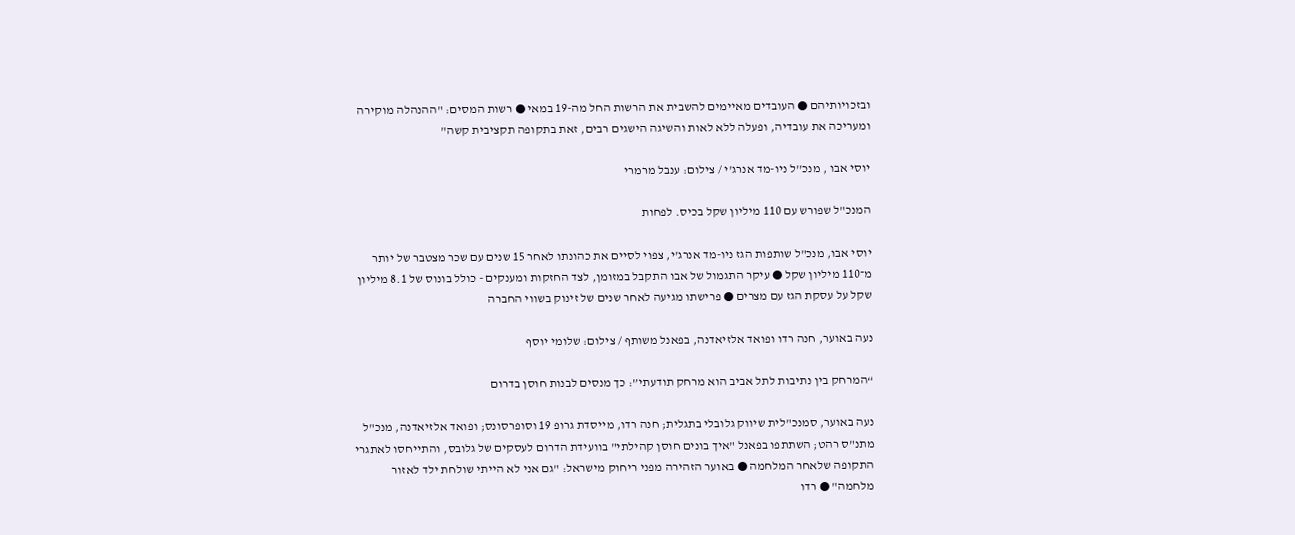ובזכויותיהם ● העובדים מאיימים להשבית את הרשות החל מה-19 במאי ● רשות המסים: "ההנהלה מוקירה ומעריכה את עובדיה, ופעלה ללא לאות והשיגה הישגים רבים, זאת בתקופה תקציבית קשה"

יוסי אבו , מנכ''ל ניו-מד אנרג'י / צילום: ענבל מרמרי

המנכ"ל שפורש עם 110 מיליון שקל בכיס. לפחות

יוסי אבו, מנכ"ל שותפות הגז ניו-מד אנרג'י, צפוי לסיים את כהונתו לאחר 15 שנים עם שכר מצטבר של יותר מ־110 מיליון שקל ● עיקר התגמול של אבו התקבל במזומן, לצד החזקות ומענקים - כולל בונוס של 8.1 מיליון שקל על עסקת הגז עם מצרים ● פרישתו מגיעה לאחר שנים של זינוק בשווי החברה

נעה באוער, חנה רדו ופואד אלזיאדנה, בפאנל משותף / צילום: שלומי יוסף

“המרחק בין נתיבות לתל אביב הוא מרחק תודעתי”: כך מנסים לבנות חוסן בדרום

נעה באוער, סמנכ"לית שיווק גלובלי בתגלית; חנה רדו, מייסדת גרופ 19 וסופרסונס; ופואד אלזיאדנה, מנכ"ל מתנ"ס רהט; השתתפו בפאנל "איך בונים חוסן קהילתי" בוועידת הדרום לעסקים של גלובס, והתייחסו לאתגרי התקופה שלאחר המלחמה ● באוער הזהירה מפני ריחוק מישראל: "גם אני לא הייתי שולחת ילד לאזור מלחמה" ● רדו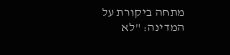מתחה ביקורת על המדינה: "לא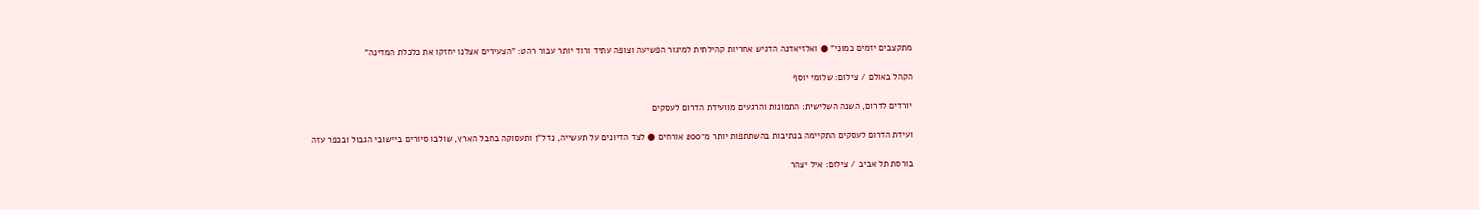מתקצבים יזמים כמוני" ● ואלזיאדנה הדגיש אחריות קהילתית למיגור הפשיעה וצופה עתיד ורוד יותר עבור רהט: "הצעירים אצלנו יחזקו את כלכלת המדינה"

הקהל באולם / צילום: שלומי יוסף

יורדים לדרום, השנה השלישית: התמונות והרגעים מוועידת הדרום לעסקים

ועידת הדרום לעסקים התקיימה בנתיבות בהשתתפות יותר מ־200 אורחים ● לצד הדיונים על תעשייה, נדל"ן ותעסוקה בחבל הארץ, שולבו סיורים ביישובי הגבול ובכפר עזה

בורסת תל אביב / צילום: איל יצהר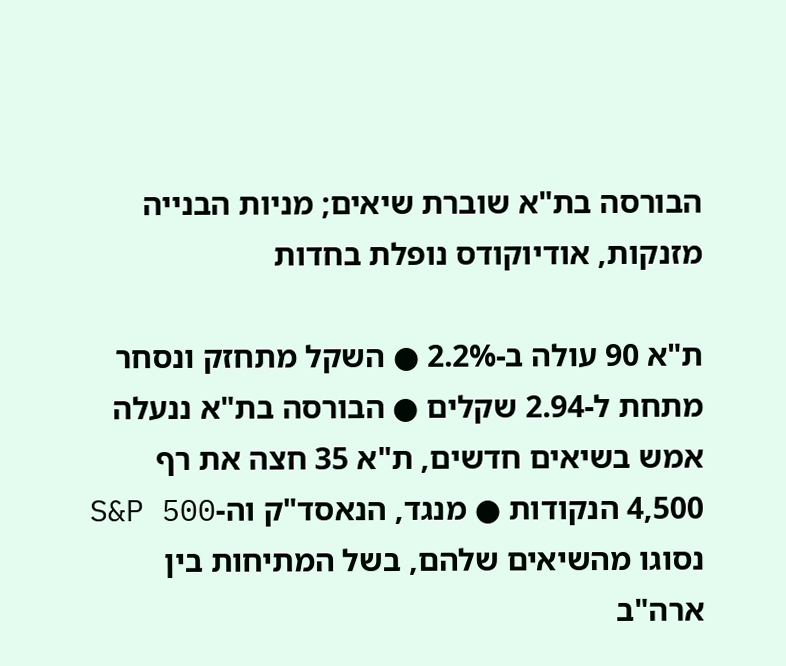הבורסה בת"א שוברת שיאים; מניות הבנייה מזנקות, אודיוקודס נופלת בחדות

ת"א 90 עולה ב-2.2% ● השקל מתחזק ונסחר מתחת ל-2.94 שקלים ● הבורסה בת"א ננעלה אמש בשיאים חדשים, ת"א 35 חצה את רף 4,500 הנקודות ● מנגד, הנאסד"ק וה-S&P 500 נסוגו מהשיאים שלהם, בשל המתיחות בין ארה"ב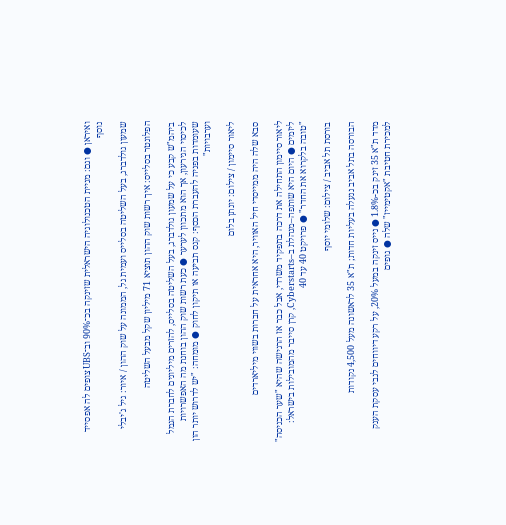ואיראן ● וגם: מניית הטכנולוגיה הישראלית שזינקה בכ־90% וב־UBS צופים לה אפסייד נוסף

שמעון גולדברג, בעל השליטה בסלייס ועמית גל, הממונה על שוק ההון / איור: גיל ג'יבלי

הפלונטר בסלייס: איך רשות שוק ההון תוציא 71 מיליון שקל מבעל השליטה

ביהמ"ש קבע כי על שמעון גולדברג, בעל השליטה בסלייס, להזרים מיליונים לחברת הגמל לכיסוי הגירעון, אך הוא מתכוון לערער ● כעת רשות שוק ההון בוחנת מה האפשרויות שעומדות בפניה להעברת הכסף: קנס תביעה או תיקון לחוק ● מומחה: "יש לדרוש יותר הון וערבויות"

ליאור סיימון / צילום: יונתן בלום

סבא שלה היה ממייסדי חיל האוויר, היא אחראית על חברות בשווי מיליארדים

ליאור סיימון התחילה את דרכה בתפקיד משרדי, אבל כבר אז הרגישה שהיא "שער הכניסה" ליזמים ● היום היא שותפה–מנהלת ב–Cyberstarts, קרן סייבר מהמובילות בישראל: "טובה בלקרוא את החדר" ● פרויקט 40 עד 40

בורסת תל אביב / צילום: שלומי יוסף

הבורסה בתל אביב ננעלה בעליות חדות; ת"א 35 לראשונה מעל 4,500 נקודות

מדד ת"א 35 זינק בכ-1.8% ● נייס זינקה במעל 20%, על רקע דיווחים לגבי עסקת הענק למכירת חטיבת "אקטימייז" שלה ● גופים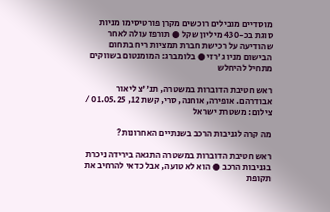מוסדיים מובילים רוכשים מקרן פורטיסימו מניות סוגת בכ-430 מיליון שקל ● תורפז עולה לאחר שהודיעה על רכישת חברת תמציות ריח בתחום הבישום מניו ג'רזי ● בלומברג: המומנטום בשווקים מתחיל להיחלש

ראש חטיבת הדוברות במשטרה, תנ''צ ליאור אבודרהם. אופירה, אוחנה, סרי, קשת 12, 01.05.25 / צילום: משטרת ישראל

מה קרה לגניבות הרכב בשנתיים האחרונות?

ראש חטיבת הדוברות במשטרה התגאה בירידה ניכרת בגניבות הרכב ● הוא לא טועה, אבל כדאי להרחיב את תקופת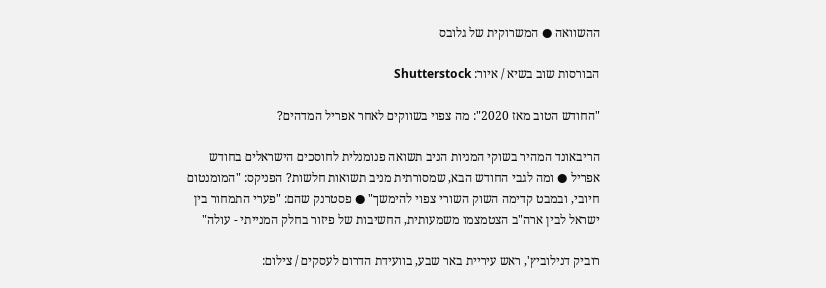ההשוואה ● המשרוקית של גלובס

הבורסות שוב בשיא / איור: Shutterstock

"החודש הטוב מאז 2020": מה צפוי בשווקים לאחר אפריל המדהים?

הריבאונד המהיר בשוקי המניות הניב תשואה פנומנלית לחוסכים הישראלים בחודש אפריל ● ומה לגבי החודש הבא, שמסורתית מניב תשואות חלשות? הפניקס: "המומנטום חיובי, ובמבט קדימה השוק השורי צפוי להימשך" ● פסטרנק שהם: "פערי התמחור בין ישראל לבין ארה"ב הצטמצמו משמעותית, החשיבות של פיזור בחלק המנייתי - עולה"

רוביק דנילוביץ', ראש עיריית באר שבע, בוועידת הדרום לעסקים / צילום: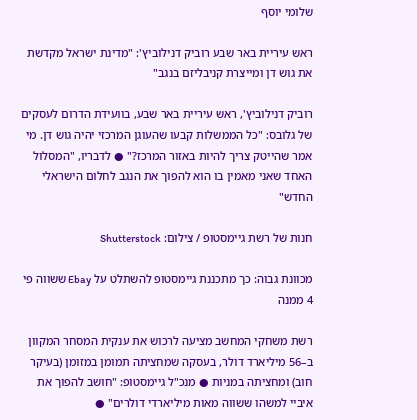שלומי יוסף

ראש עיריית באר שבע רוביק דנילוביץ': "מדינת ישראל מקדשת את גוש דן ומייצרת קניבליזם בנגב"

רוביק דנילוביץ', ראש עיריית באר שבע, בוועידת הדרום לעסקים של גלובס: "כל הממשלות קבעו שהעוגן המרכזי יהיה גוש דן. מי אמר שהייטק צריך להיות באזור המרכז?" ● לדבריו, "המסלול האחד שאני מאמין בו הוא להפוך את הנגב לחלום הישראלי החדש"

חנות של רשת גיימסטופ / צילום: Shutterstock

מכוונת גבוה: כך מתכננת גיימסטופ להשתלט על Ebay ששווה פי 4 ממנה

רשת משחקי המחשב מציעה לרכוש את ענקית המסחר המקוון ב–56 מיליארד דולר, בעסקה שמחציתה תמומן במזומן (בעיקר חוב) ומחציתה במניות ● מנכ"ל גיימסטופ: "חושב להפוך את איביי למשהו ששווה מאות מיליארדי דולרים" ●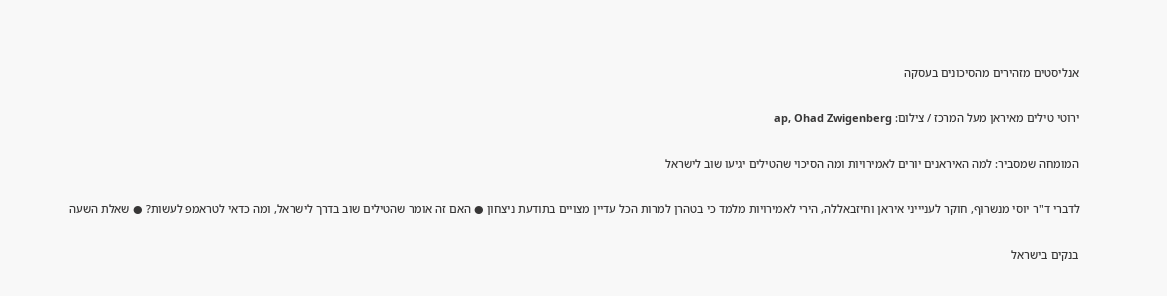אנליסטים מזהירים מהסיכונים בעסקה

ירוטי טילים מאיראן מעל המרכז / צילום: ap, Ohad Zwigenberg

המומחה שמסביר: למה האיראנים יורים לאמירויות ומה הסיכוי שהטילים יגיעו שוב לישראל

לדברי ד"ר יוסי מנשרוף, חוקר לעניייני איראן וחיזבאללה, הירי לאמירויות מלמד כי בטהרן למרות הכל עדיין מצויים בתודעת ניצחון ● האם זה אומר שהטילים שוב בדרך לישראל, ומה כדאי לטראמפ לעשות? ● שאלת השעה

בנקים בישראל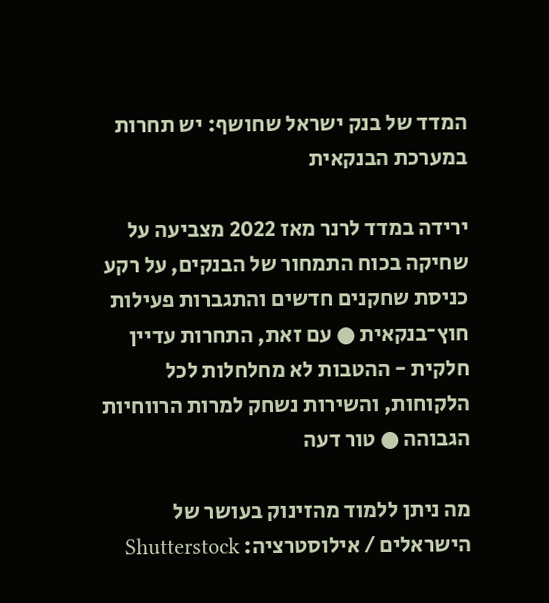המדד של בנק ישראל שחושף: יש תחרות במערכת הבנקאית

ירידה במדד לרנר מאז 2022 מצביעה על שחיקה בכוח התמחור של הבנקים, על רקע כניסת שחקנים חדשים והתגברות פעילות חוץ־בנקאית ● עם זאת, התחרות עדיין חלקית - ההטבות לא מחלחלות לכל הלקוחות, והשירות נשחק למרות הרווחיות הגבוהה ● טור דעה

מה ניתן ללמוד מהזינוק בעושר של הישראלים / אילוסטרציה: Shutterstock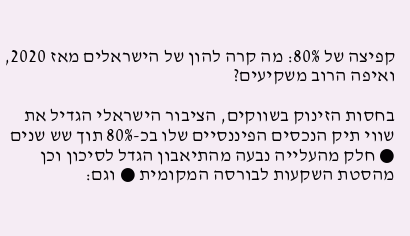קפיצה של 80%: מה קרה להון של הישראלים מאז 2020, ואיפה הרוב משקיעים?

בחסות הזינוק בשווקים, הציבור הישראלי הגדיל את שווי תיק הנכסים הפיננסיים שלו בכ-80% תוך שש שנים ● חלק מהעלייה נבעה מהתיאבון הגדל לסיכון וכן מהסטת השקעות לבורסה המקומית ● וגם: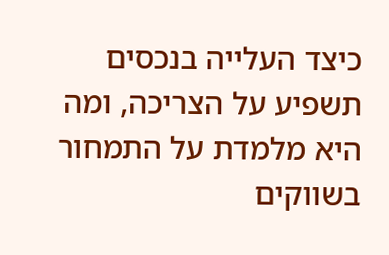כיצד העלייה בנכסים תשפיע על הצריכה, ומה היא מלמדת על התמחור בשווקים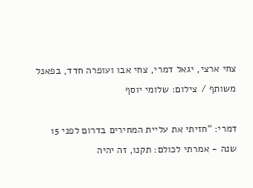צחי ארצי, יגאל דמרי, צחי אבו ועופרה חדד, בפאנל משותף / צילום: שלומי יוסף

דמרי: “חזיתי את עליית המחירים בדרום לפני 15 שנה - אמרתי לכולם: תקנו, זה יהיה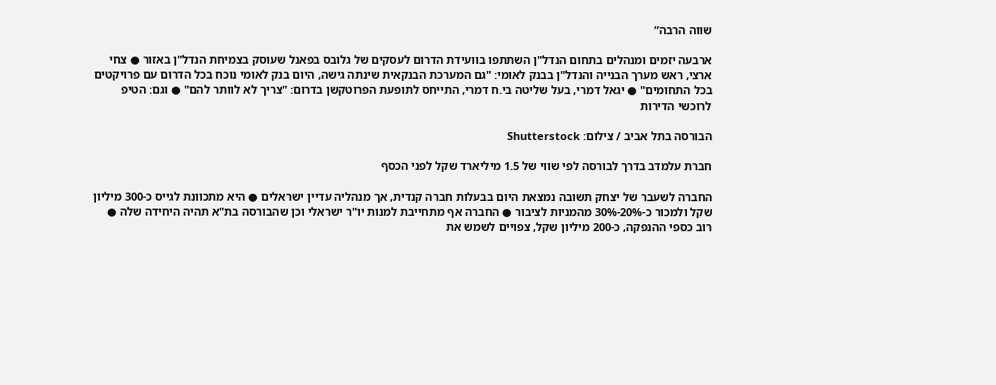שווה הרבה”

ארבעה יזמים ומנהלים בתחום הנדל"ן השתתפו בוועידת הדרום לעסקים של גלובס בפאנל שעוסק בצמיחת הנדל"ן באזור ● צחי ארצי, ראש מערך הבנייה והנדל"ן בבנק לאומי: "גם המערכת הבנקאית שינתה גישה, היום בנק לאומי נוכח בכל הדרום עם פרויקטים בכל התחומים" ● יגאל דמרי, בעל שליטה בי.ח דמרי, התייחס לתופעת הפרוטקשן בדרום: "צריך לא לוותר להם" ● וגם: הטיפ לרוכשי הדירות

הבורסה בתל אביב / צילום: Shutterstock

חברת עלמדב בדרך לבורסה לפי שווי של 1.5 מיליארד שקל לפני הכסף

החברה לשעבר של יצחק תשובה נמצאת היום בבעלות חברה קנדית, אך מנהליה עדיין ישראלים ● היא מתכוונת לגייס כ-300 מיליון שקל ולמכור כ-20%-30% מהמניות לציבור ● החברה אף מתחייבת למנות יו"ר ישראלי וכן שהבורסה בת"א תהיה היחידה שלה ● רוב כספי ההנפקה, כ-200 מיליון שקל, צפויים לשמש את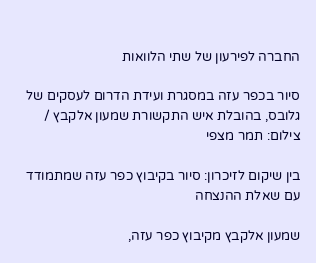החברה לפירעון של שתי הלוואות

סיור בכפר עזה במסגרת ועידת הדרום לעסקים של גלובס, בהובלת איש התקשורת שמעון אלקבץ / צילום: תמר מצפי

בין שיקום לזיכרון: סיור בקיבוץ כפר עזה שמתמודד עם שאלת ההנצחה

שמעון אלקבץ מקיבוץ כפר עזה,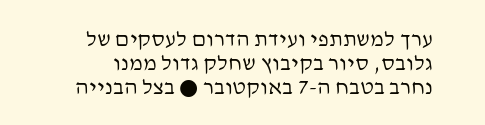ערך למשתתפי ועידת הדרום לעסקים של גלובס, סיור בקיבוץ שחלק גדול ממנו נחרב בטבח ה-7 באוקטובר ● בצל הבנייה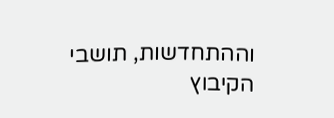וההתחדשות, תושבי הקיבוץ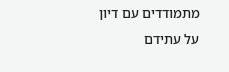מתמודדים עם דיון על עתידם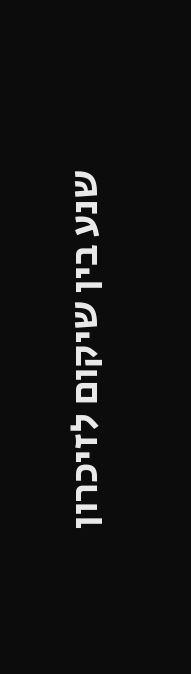שנע בין שיקום לזיכרון